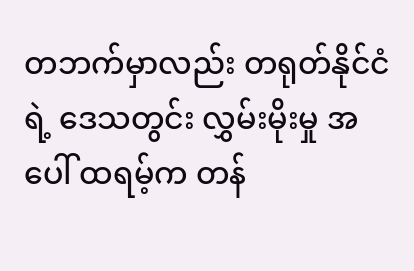တဘက်မှာလည်း တရုတ်နိုင်ငံရဲ့ ဒေသတွင်း လွှမ်းမိုးမှု အပေါ် ထရမ့်က တန်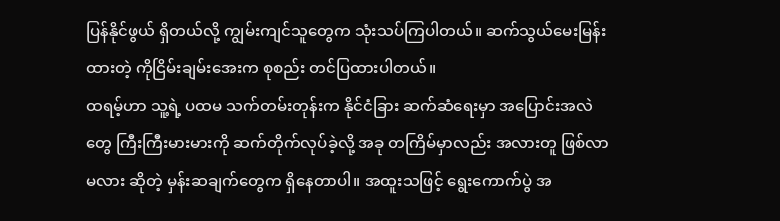ပြန်နိုင်ဖွယ် ရှိတယ်လို့ ကျွမ်းကျင်သူတွေက သုံးသပ်ကြပါတယ်။ ဆက်သွယ်မေးမြန်းထားတဲ့ ကိုငြိမ်းချမ်းအေးက စုစည်း တင်ပြထားပါတယ်။
ထရမ့်ဟာ သူ့ရဲ့ ပထမ သက်တမ်းတုန်းက နိုင်ငံခြား ဆက်ဆံရေးမှာ အပြောင်းအလဲတွေ ကြီးကြီးမားမားကို ဆက်တိုက်လုပ်ခဲ့လို့ အခု တကြိမ်မှာလည်း အလားတူ ဖြစ်လာမလား ဆိုတဲ့ မှန်းဆချက်တွေက ရှိနေတာပါ။ အထူးသဖြင့် ရွေးကောက်ပွဲ အ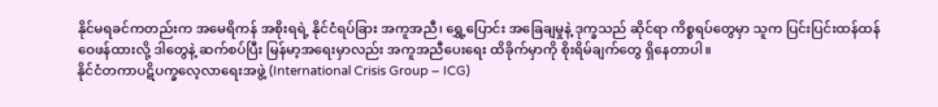နိုင်မရခင်ကတည်းက အမေရိကန် အစိုးရရဲ့ နိုင်ငံရပ်ခြား အကူအညီ၊ ရွှေ့ပြောင်း အခြေချမှုနဲ့ ဒုက္ခသည် ဆိုင်ရာ ကိစ္စရပ်တွေမှာ သူက ပြင်းပြင်းထန်ထန် ဝေဖန်ထားလို့ ဒါတွေနဲ့ ဆက်စပ်ပြီး မြန်မာ့အရေးမှာလည်း အကူအညီပေးရေး ထိခိုက်မှာကို စိုးရိမ်ချက်တွေ ရှိနေတာပါ။
နိုင်ငံတကာပဋိပက္ခလေ့လာရေးအဖွဲ့ (International Crisis Group – ICG)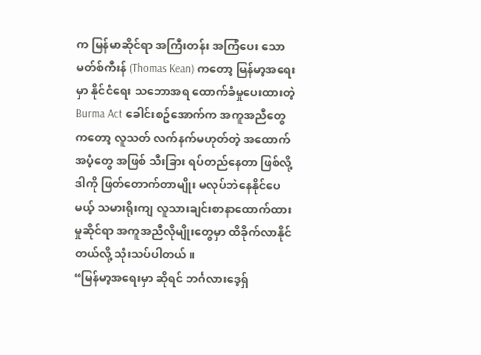က မြန်မာဆိုင်ရာ အကြီးတန်း အကြံပေး သောမတ်စ်ကီးန် (Thomas Kean) ကတော့ မြန်မာ့အရေးမှာ နိုင်ငံရေး သဘောအရ ထောက်ခံမှုပေးထားတဲ့ Burma Act ခေါင်းစဥ်အောက်က အကူအညီတွေကတော့ လူသတ် လက်နက်မဟုတ်တဲ့ အထောက်အပံ့တွေ အဖြစ် သီးခြား ရပ်တည်နေတာ ဖြစ်လို့ ဒါကို ဖြတ်တောက်တာမျိုး မလုပ်ဘဲနေနိုင်ပေမယ့် သမားရိုးကျ လူသားချင်းစာနာထောက်ထားမှုဆိုင်ရာ အကူအညီလိုမျိုးတွေမှာ ထိခိုက်လာနိုင်တယ်လို့ သုံးသပ်ပါတယ်။
“မြန်မာ့အရေးမှာ ဆိုရင် ဘင်္ဂလားဒေ့ရှ်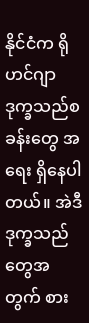နိုင်ငံက ရိုဟင်ဂျာ ဒုက္ခသည်စခန်းတွေ အရေး ရှိနေပါတယ်။ အဲဒီ ဒုက္ခသည်တွေအတွက် စား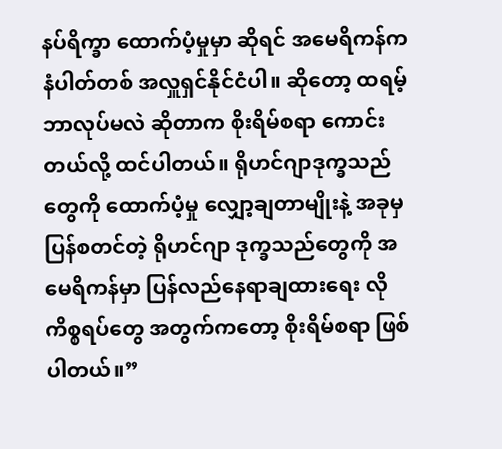နပ်ရိက္ခာ ထောက်ပံ့မှုမှာ ဆိုရင် အမေရိကန်က နံပါတ်တစ် အလှူရှင်နိုင်ငံပါ။ ဆိုတော့ ထရမ့် ဘာလုပ်မလဲ ဆိုတာက စိုးရိမ်စရာ ကောင်းတယ်လို့ ထင်ပါတယ်။ ရိုဟင်ဂျာဒုက္ခသည်တွေကို ထောက်ပံ့မှု လျှော့ချတာမျိုးနဲ့ အခုမှ ပြန်စတင်တဲ့ ရိုဟင်ဂျာ ဒုက္ခသည်တွေကို အမေရိကန်မှာ ပြန်လည်နေရာချထားရေး လို ကိစ္စရပ်တွေ အတွက်ကတော့ စိုးရိမ်စရာ ဖြစ်ပါတယ်။”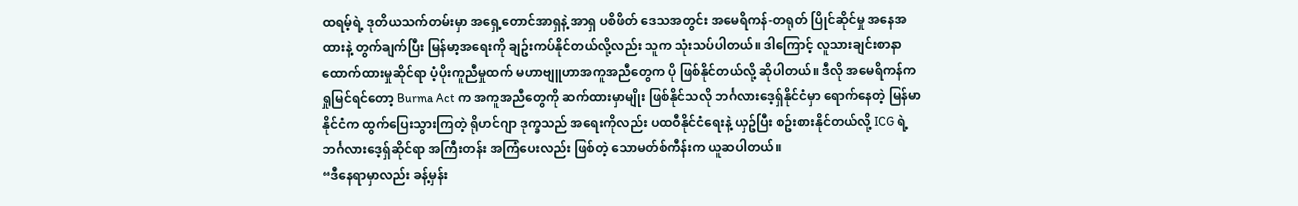ထရမ့်ရဲ့ ဒုတိယသက်တမ်းမှာ အရှေ့တောင်အာရှနဲ့ အာရှ ပစိဖိတ် ဒေသအတွင်း အမေရိကန်-တရုတ် ပြိုင်ဆိုင်မှု အနေအထားနဲ့ တွက်ချက်ပြီး မြန်မာ့အရေးကို ချဥ်းကပ်နိုင်တယ်လို့လည်း သူက သုံးသပ်ပါတယ်။ ဒါကြောင့် လူသားချင်းစာနာထောက်ထားမှုဆိုင်ရာ ပံ့ပိုးကူညီမှုထက် မဟာဗျူဟာအကူအညီတွေက ပို ဖြစ်နိုင်တယ်လို့ ဆိုပါတယ်။ ဒီလို အမေရိကန်က ရှုမြင်ရင်တော့ Burma Act က အကူအညီတွေကို ဆက်ထားမှာမျိုး ဖြစ်နိုင်သလို ဘင်္ဂလားဒေ့ရှ်နိုင်ငံမှာ ရောက်နေတဲ့ မြန်မာနိုင်ငံက ထွက်ပြေးသွားကြတဲ့ ရိုဟင်ဂျာ ဒုက္ခသည် အရေးကိုလည်း ပထဝီနိုင်ငံရေးနဲ့ ယှဥ်ပြီး စဥ်းစားနိုင်တယ်လို့ ICG ရဲ့ ဘင်္ဂလားဒေ့ရှ်ဆိုင်ရာ အကြီးတန်း အကြံပေးလည်း ဖြစ်တဲ့ သောမတ်စ်ကီန်းက ယူဆပါတယ်။
“ဒီနေရာမှာလည်း ခန့်မှန်း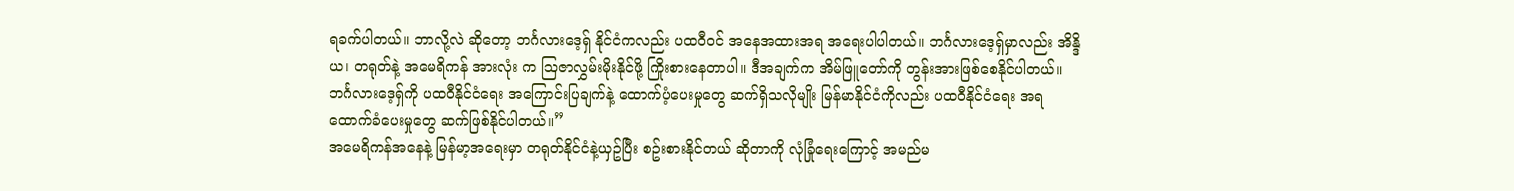ရခက်ပါတယ်။ ဘာလို့လဲ ဆိုတော့ ဘင်္ဂလားဒေ့ရှ် နိုင်ငံကလည်း ပထဝီဝင် အနေအထားအရ အရေးပါပါတယ်။ ဘင်္ဂလားဒေ့ရှ်မှာလည်း အိန္ဒိယ၊ တရုတ်နဲ့ အမေရိကန် အားလုံး က ဩဇာလွှမ်းမိုးနိုင်ဖို့ ကြိုးစားနေတာပါ။ ဒီအချက်က အိမ်ဖြူတော်ကို တွန်းအားဖြစ်စေနိုင်ပါတယ်။ ဘင်္ဂလားဒေ့ရှ်ကို ပထဝီနိုင်ငံရေး အကြောင်းပြချက်နဲ့ ထောက်ပံ့ပေးမှုတွေ ဆက်ရှိသလိုမျိုး မြန်မာနိုင်ငံကိုလည်း ပထဝီနိုင်ငံရေး အရ ထောက်ခံပေးမှုတွေ ဆက်ဖြစ်နိုင်ပါတယ်။”
အမေရိကန်အနေနဲ့ မြန်မာ့အရေးမှာ တရုတ်နိုင်ငံနဲ့ယှဥ်ပြီး စဥ်းစားနိုင်တယ် ဆိုတာကို လုံခြုံရေးကြောင့် အမည်မ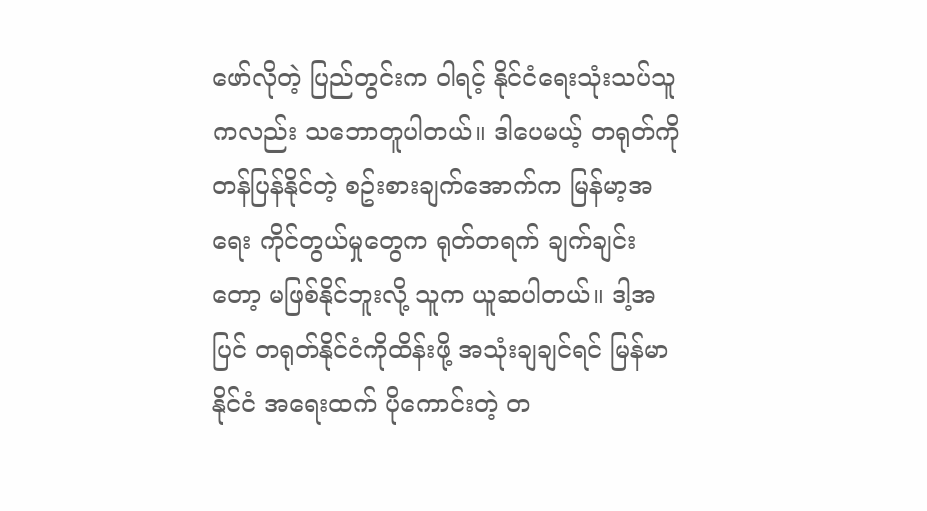ဖော်လိုတဲ့ ပြည်တွင်းက ဝါရင့် နိုင်ငံရေးသုံးသပ်သူကလည်း သဘောတူပါတယ်။ ဒါပေမယ့် တရုတ်ကို တန်ပြန်နိုင်တဲ့ စဥ်းစားချက်အောက်က မြန်မာ့အရေး ကိုင်တွယ်မှုတွေက ရုတ်တရက် ချက်ချင်းတော့ မဖြစ်နိုင်ဘူးလို့ သူက ယူဆပါတယ်။ ဒါ့အပြင် တရုတ်နိုင်ငံကိုထိန်းဖို့ အသုံးချချင်ရင် မြန်မာနိုင်ငံ အရေးထက် ပိုကောင်းတဲ့ တ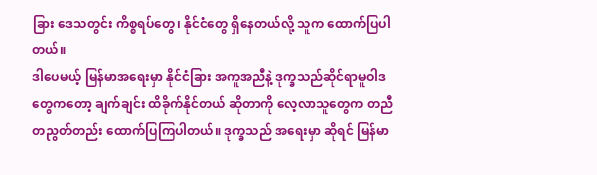ခြား ဒေသတွင်း ကိစ္စရပ်တွေ၊ နိုင်ငံတွေ ရှိနေတယ်လို့ သူက ထောက်ပြပါတယ်။
ဒါပေမယ့် မြန်မာအရေးမှာ နိုင်ငံခြား အကူအညီနဲ့ ဒုက္ခသည်ဆိုင်ရာမူဝါဒတွေကတော့ ချက်ချင်း ထိခိုက်နိုင်တယ် ဆိုတာကို လေ့လာသူတွေက တညီတညွတ်တည်း ထောက်ပြကြပါတယ်။ ဒုက္ခသည် အရေးမှာ ဆိုရင် မြန်မာ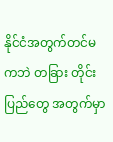နိုင်ငံအတွက်တင်မကဘဲ တခြား တိုင်းပြည်တွေ အတွက်မှာ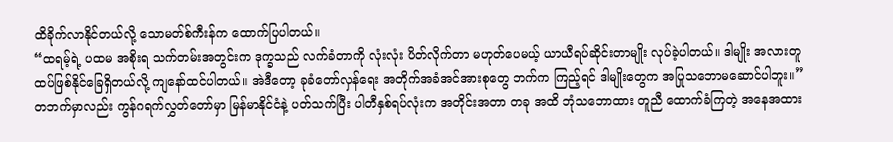ထိခိုက်လာနိုင်တယ်လို့ သောမတ်စ်ကီးန်က ထောက်ပြပါတယ်။
“ထရမ့်ရဲ့ ပထမ အစိုးရ သက်တမ်းအတွင်းက ဒုက္ခသည် လက်ခံတာကို လုံးလုံး ပိတ်လိုက်တာ မဟုတ်ပေမယ့် ယာယီရပ်ဆိုင်းတာမျိုး လုပ်ခဲ့ပါတယ်။ ဒါမျိုး အလားတူ ထပ်ဖြစ်နိုင်ခြေရှိတယ်လို့ ကျနော်ထင်ပါတယ်။ အဲဒီတော့ ခုခံတော်လှန်ရေး အတိုက်အခံအင်အားစုတွေ ဘက်က ကြည့်ရင် ဒါမျိုးတွေက အပြုသဘောမဆောင်ပါဘူး။”
တဘက်မှာလည်း ကွန်ဂရက်လွှတ်တော်မှာ မြန်မာနိုင်ငံနဲ့ ပတ်သက်ပြီး ပါတီနှစ်ရပ်လုံးက အတိုင်းအတာ တခု အထိ ဘုံသဘောထား တူညီ ထောက်ခံကြတဲ့ အနေအထား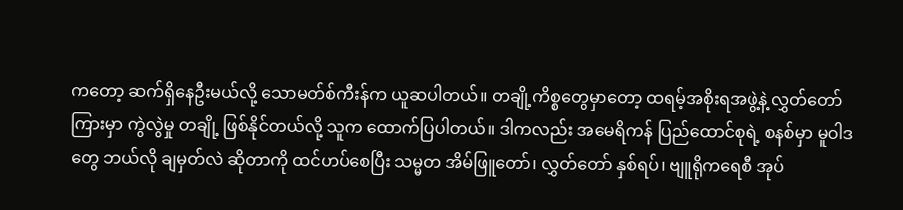ကတော့ ဆက်ရှိနေဦးမယ်လို့ သောမတ်စ်ကီးန်က ယူဆပါတယ်။ တချို့ကိစ္စတွေမှာတော့ ထရမ့်အစိုးရအဖွဲ့နဲ့ လွှတ်တော်ကြားမှာ ကွဲလွဲမှု တချို့ ဖြစ်နိုင်တယ်လို့ သူက ထောက်ပြပါတယ်။ ဒါကလည်း အမေရိကန် ပြည်ထောင်စုရဲ့ စနစ်မှာ မူဝါဒတွေ ဘယ်လို ချမှတ်လဲ ဆိုတာကို ထင်ဟပ်စေပြီး သမ္မတ အိမ်ဖြူတော်၊ လွှတ်တော် နှစ်ရပ်၊ ဗျူရိုကရေစီ အုပ်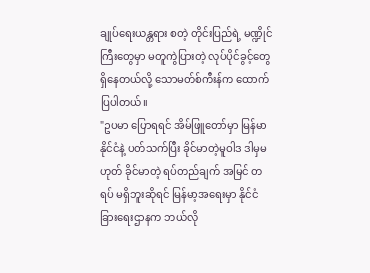ချုပ်ရေးယန္တရား စတဲ့ တိုင်းပြည်ရဲ့ မဏ္ဍိုင်ကြီးတွေမှာ မတူကွဲပြားတဲ့ လုပ်ပိုင်ခွင့်တွေ ရှိနေတယ်လို့ သောမတ်စ်ကီးန်က ထောက်ပြပါတယ်။
"ဥပမာ ပြောရရင် အိမ်ဖြူတော်မှာ မြန်မာနိုင်ငံနဲ့ ပတ်သက်ပြီး ခိုင်မာတဲ့မူဝါဒ ဒါမှမဟုတ် ခိုင်မာတဲ့ ရပ်တည်ချက် အမြင် တရပ် မရှိဘူးဆိုရင် မြန်မာ့အရေးမှာ နိုင်ငံခြားရေးဌာနက ဘယ်လို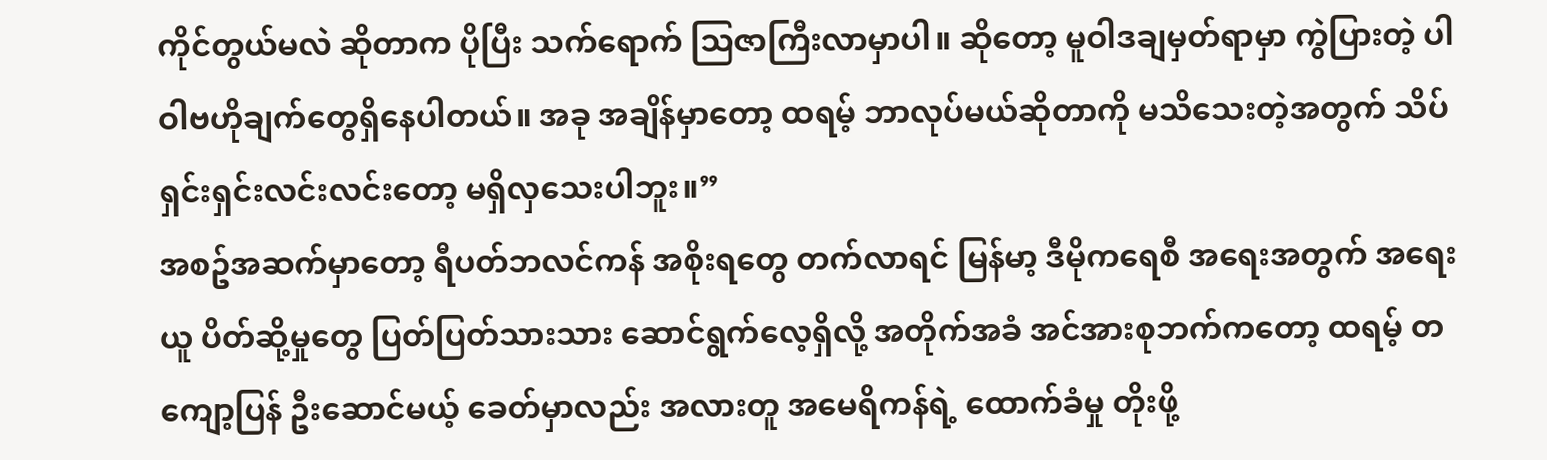ကိုင်တွယ်မလဲ ဆိုတာက ပိုပြီး သက်ရောက် သြဇာကြီးလာမှာပါ။ ဆိုတော့ မူဝါဒချမှတ်ရာမှာ ကွဲပြားတဲ့ ပါဝါဗဟိုချက်တွေရှိနေပါတယ်။ အခု အချိန်မှာတော့ ထရမ့် ဘာလုပ်မယ်ဆိုတာကို မသိသေးတဲ့အတွက် သိပ်ရှင်းရှင်းလင်းလင်းတော့ မရှိလှသေးပါဘူး။”
အစဥ်အဆက်မှာတော့ ရီပတ်ဘလင်ကန် အစိုးရတွေ တက်လာရင် မြန်မာ့ ဒီမိုကရေစီ အရေးအတွက် အရေးယူ ပိတ်ဆို့မှုတွေ ပြတ်ပြတ်သားသား ဆောင်ရွက်လေ့ရှိလို့ အတိုက်အခံ အင်အားစုဘက်ကတော့ ထရမ့် တကျော့ပြန် ဦးဆောင်မယ့် ခေတ်မှာလည်း အလားတူ အမေရိကန်ရဲ့ ထောက်ခံမှု တိုးဖို့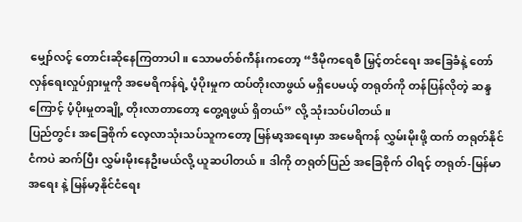မျှော်လင့် တောင်းဆိုနေကြတာပါ။ သောမတ်စ်ကီန်းကတော့ “ဒီမိုကရေစီ မြှင့်တင်ရေး အခြေခံနဲ့ တော်လှန်ရေးလှုပ်ရှားမှုကို အမေရိကန်ရဲ့ ပံ့ပိုးမှုက ထပ်တိုးလာဖွယ် မရှိပေမယ့် တရုတ်ကို တန်ပြန်လိုတဲ့ ဆန္ဒကြောင့် ပံ့ပိုးမှုတချို့ တိုးလာတာတော့ တွေ့ရဖွယ် ရှိတယ်” လို့ သုံးသပ်ပါတယ်။
ပြည်တွင်း အခြေစိုက် လေ့လာသုံးသပ်သူကတော့ မြန်မာ့အရေးမှာ အမေရိကန် လွှမ်းမိုးဖို့ ထက် တရုတ်နိုင်ငံကပဲ ဆက်ပြီး လွှမ်းမိုးနေဦးမယ်လို့ ယူဆပါတယ်။ ဒါကို တရုတ်ပြည် အခြေစိုက် ဝါရင့် တရုတ်-မြန်မာ အရေး နဲ့ မြန်မာ့နိုင်ငံရေး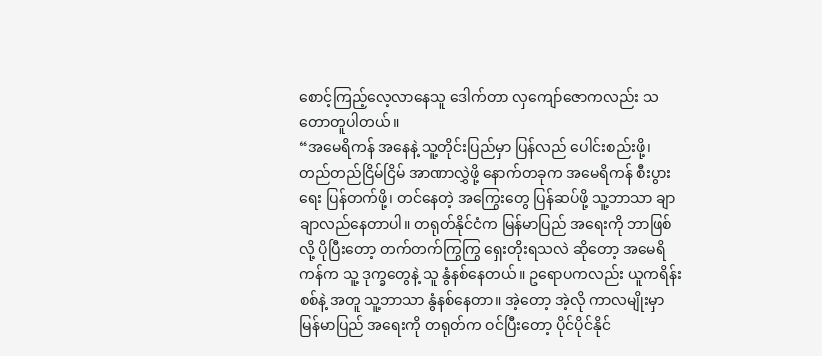စောင့်ကြည့်လေ့လာနေသူ ဒေါက်တာ လှကျော်ဇောကလည်း သတောတူပါတယ်။
“အမေရိကန် အနေနဲ့ သူ့တိုင်းပြည်မှာ ပြန်လည် ပေါင်းစည်းဖို့၊ တည်တည်ငြိမ်ငြိမ် အာဏာလွှဲဖို့ နောက်တခုက အမေရိကန် စီးပွားရေး ပြန်တက်ဖို့၊ တင်နေတဲ့ အကြွေးတွေ ပြန်ဆပ်ဖို့ သူ့ဘာသာ ချာချာလည်နေတာပါ။ တရုတ်နိုင်ငံက မြန်မာပြည် အရေးကို ဘာဖြစ်လို့ ပိုပြီးတော့ တက်တက်ကြွကြွ ရှေးတိုးရသလဲ ဆိုတော့ အမေရိကန်က သူ့ ဒုက္ခတွေနဲ့ သူ နွံနစ်နေတယ်။ ဥရောပကလည်း ယူကရိန်း စစ်နဲ့ အတူ သူ့ဘာသာ နွံနစ်နေတာ။ အဲ့တော့ အဲ့လို ကာလမျိုးမှာ မြန်မာပြည် အရေးကို တရုတ်က ဝင်ပြီးတော့ ပိုင်ပိုင်နိုင်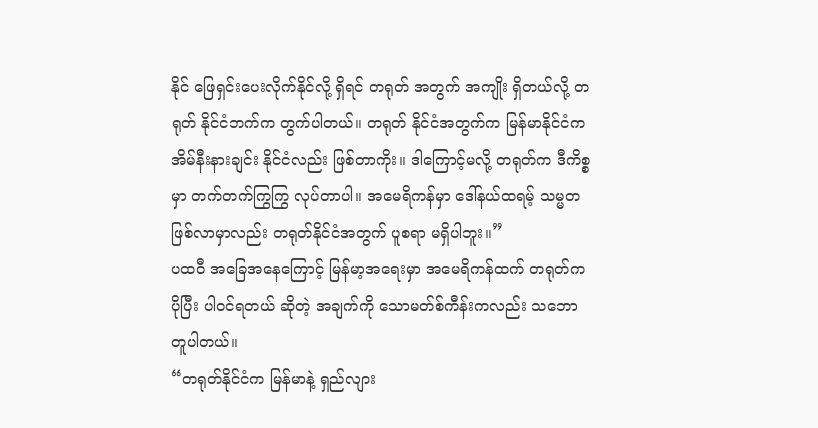နိုင် ဖြေရှင်းပေးလိုက်နိုင်လို့ ရှိရင် တရုတ် အတွက် အကျိုး ရှိတယ်လို့ တရုတ် နိုင်ငံဘက်က တွက်ပါတယ်။ တရုတ် နိုင်ငံအတွက်က မြန်မာနိုင်ငံက အိမ်နီးနားချင်း နိုင်ငံလည်း ဖြစ်တာကိုး။ ဒါကြောင့်မလို့ တရုတ်က ဒီကိစ္စမှာ တက်တက်ကြွကြွ လုပ်တာပါ။ အမေရိကန်မှာ ဒေါ်နယ်ထရမ့် သမ္မတ ဖြစ်လာမှာလည်း တရုတ်နိုင်ငံအတွက် ပူစရာ မရှိပါဘူး။”
ပထဝီ အခြေအနေကြောင့် မြန်မာ့အရေးမှာ အမေရိကန်ထက် တရုတ်က ပိုပြီး ပါဝင်ရတယ် ဆိုတဲ့ အချက်ကို သောမတ်စ်ကီန်းကလည်း သဘောတူပါတယ်။
“တရုတ်နိုင်ငံက မြန်မာနဲ့ ရှည်လျား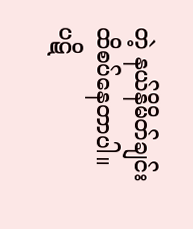တဲ့ နယ်နိမိတ်ချင်း ထိစပ်နေတာပါ။ ပဋိ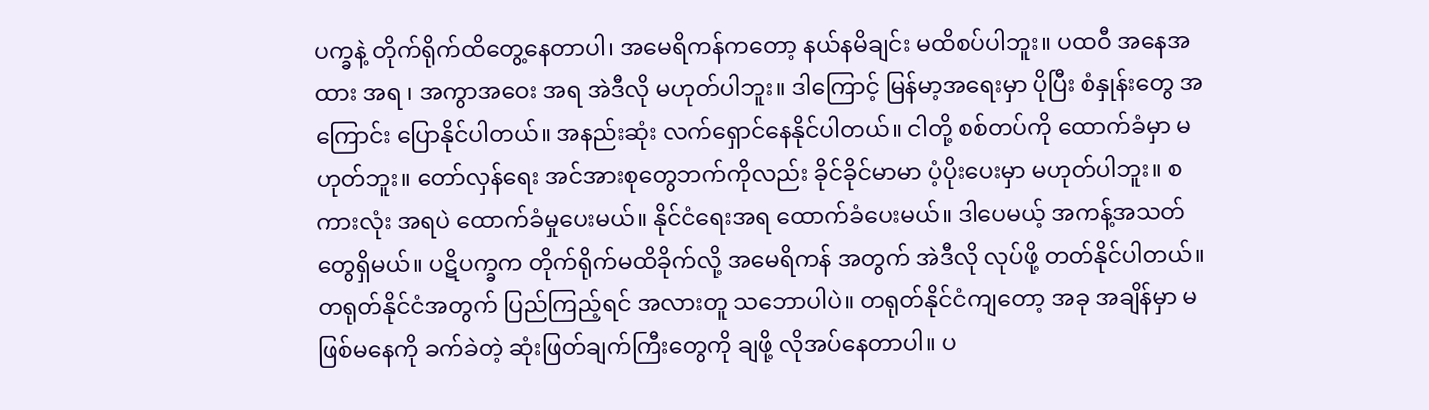ပက္ခနဲ့ တိုက်ရိုက်ထိတွေ့နေတာပါ၊ အမေရိကန်ကတော့ နယ်နမိချင်း မထိစပ်ပါဘူး။ ပထဝီ အနေအထား အရ ၊ အကွာအဝေး အရ အဲဒီလို မဟုတ်ပါဘူး။ ဒါကြောင့် မြန်မာ့အရေးမှာ ပိုပြီး စံနှုန်းတွေ အကြောင်း ပြောနိုင်ပါတယ်။ အနည်းဆုံး လက်ရှောင်နေနိုင်ပါတယ်။ ငါတို့ စစ်တပ်ကို ထောက်ခံမှာ မဟုတ်ဘူး။ တော်လှန်ရေး အင်အားစုတွေဘက်ကိုလည်း ခိုင်ခိုင်မာမာ ပံ့ပိုးပေးမှာ မဟုတ်ပါဘူး။ စကားလုံး အရပဲ ထောက်ခံမှုပေးမယ်။ နိုင်ငံရေးအရ ထောက်ခံပေးမယ်။ ဒါပေမယ့် အကန့်အသတ်တွေရှိမယ်။ ပဋိပက္ခက တိုက်ရိုက်မထိခိုက်လို့ အမေရိကန် အတွက် အဲဒီလို လုပ်ဖို့ တတ်နိုင်ပါတယ်။ တရုတ်နိုင်ငံအတွက် ပြည်ကြည့်ရင် အလားတူ သဘောပါပဲ။ တရုတ်နိုင်ငံကျတော့ အခု အချိန်မှာ မဖြစ်မနေကို ခက်ခဲတဲ့ ဆုံးဖြတ်ချက်ကြီးတွေကို ချဖို့ လိုအပ်နေတာပါ။ ပ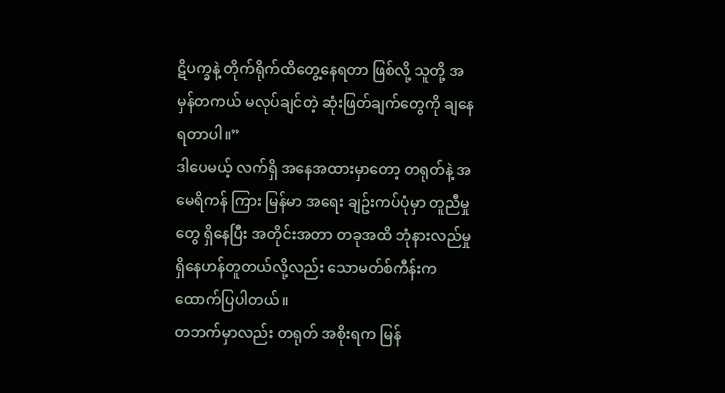ဋိပက္ခနဲ့ တိုက်ရိုက်ထိတွေ့နေရတာ ဖြစ်လို့ သူတို့ အမှန်တကယ် မလုပ်ချင်တဲ့ ဆုံးဖြတ်ချက်တွေကို ချနေရတာပါ။”
ဒါပေမယ့် လက်ရှိ အနေအထားမှာတော့ တရုတ်နဲ့ အမေရိကန် ကြား မြန်မာ အရေး ချဥ်းကပ်ပုံမှာ တူညီမှုတွေ ရှိနေပြီး အတိုင်းအတာ တခုအထိ ဘုံနားလည်မှု ရှိနေဟန်တူတယ်လို့လည်း သောမတ်စ်ကီန်းက ထောက်ပြပါတယ်။
တဘက်မှာလည်း တရုတ် အစိုးရက မြန်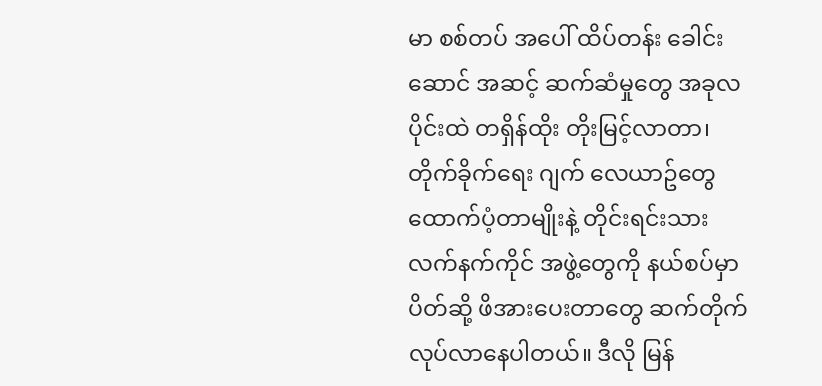မာ စစ်တပ် အပေါ် ထိပ်တန်း ခေါင်းဆောင် အဆင့် ဆက်ဆံမှုတွေ အခုလပိုင်းထဲ တရှိန်ထိုး တိုးမြင့်လာတာ၊ တိုက်ခိုက်ရေး ဂျက် လေယာဥ်တွေ ထောက်ပံ့တာမျိုးနဲ့ တိုင်းရင်းသား လက်နက်ကိုင် အဖွဲ့တွေကို နယ်စပ်မှာ ပိတ်ဆို့ ဖိအားပေးတာတွေ ဆက်တိုက် လုပ်လာနေပါတယ်။ ဒီလို မြန်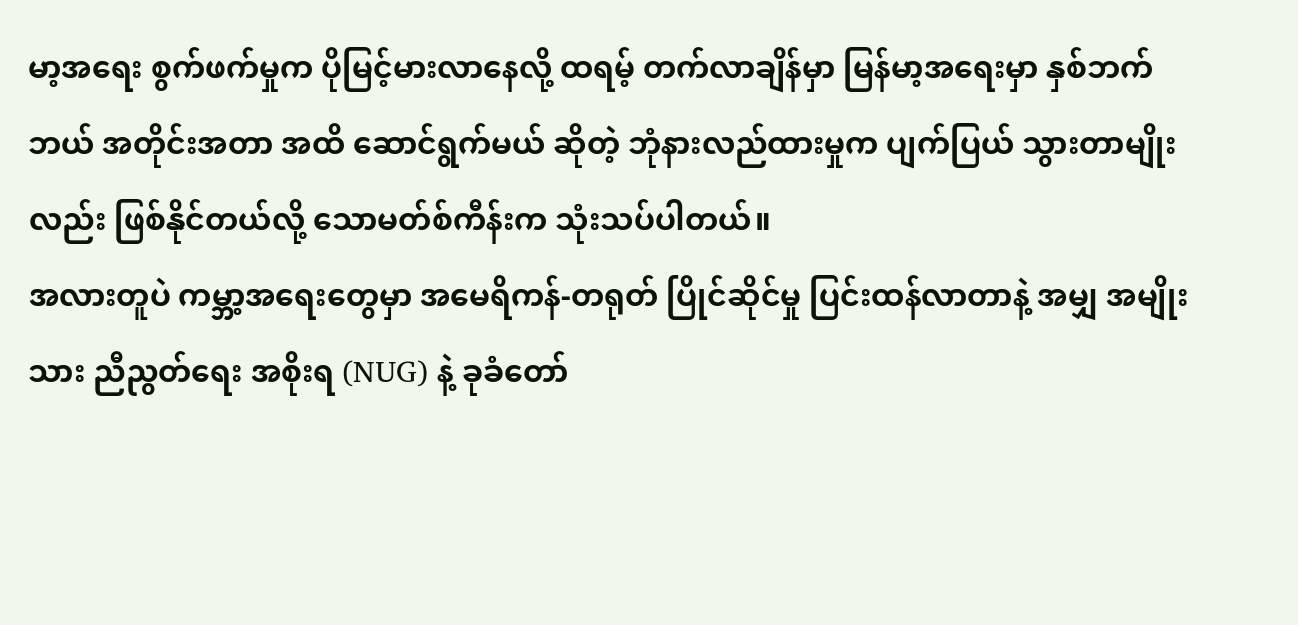မာ့အရေး စွက်ဖက်မှုက ပိုမြင့်မားလာနေလို့ ထရမ့် တက်လာချိန်မှာ မြန်မာ့အရေးမှာ နှစ်ဘက် ဘယ် အတိုင်းအတာ အထိ ဆောင်ရွက်မယ် ဆိုတဲ့ ဘုံနားလည်ထားမှုက ပျက်ပြယ် သွားတာမျိုးလည်း ဖြစ်နိုင်တယ်လို့ သောမတ်စ်ကီန်းက သုံးသပ်ပါတယ်။
အလားတူပဲ ကမ္ဘာ့အရေးတွေမှာ အမေရိကန်-တရုတ် ပြိုင်ဆိုင်မှု ပြင်းထန်လာတာနဲ့ အမျှ အမျိုးသား ညီညွတ်ရေး အစိုးရ (NUG) နဲ့ ခုခံတော်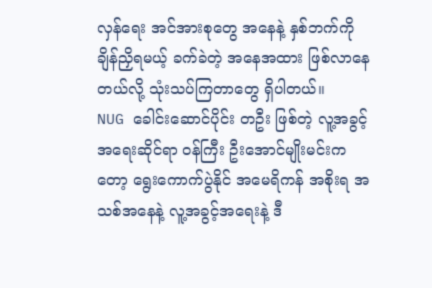လှန်ရေး အင်အားစုတွေ အနေနဲ့ နှစ်ဘက်ကို ချိန်ညှိရမယ့် ခက်ခဲတဲ့ အနေအထား ဖြစ်လာနေတယ်လို့ သုံးသပ်ကြတာတွေ ရှိပါတယ်။
NUG ခေါင်းဆောင်ပိုင်း တဦး ဖြစ်တဲ့ လူ့အခွင့်အရေးဆိုင်ရာ ဝန်ကြီး ဦးအောင်မျိုးမင်းကတော့ ရွေးကောက်ပွဲနိုင် အမေရိကန် အစိုးရ အသစ်အနေနဲ့ လူ့အခွင့်အရေးနဲ့ ဒီ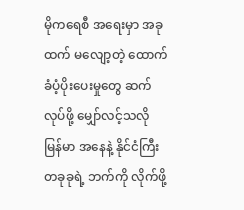မိုကရေစီ အရေးမှာ အခုထက် မလျော့တဲ့ ထောက်ခံပံ့ပိုးပေးမှုတွေ ဆက်လုပ်ဖို့ မျှော်လင့်သလို မြန်မာ အနေနဲ့ နိုင်ငံကြီး တခုခုရဲ့ ဘက်ကို လိုက်ဖို့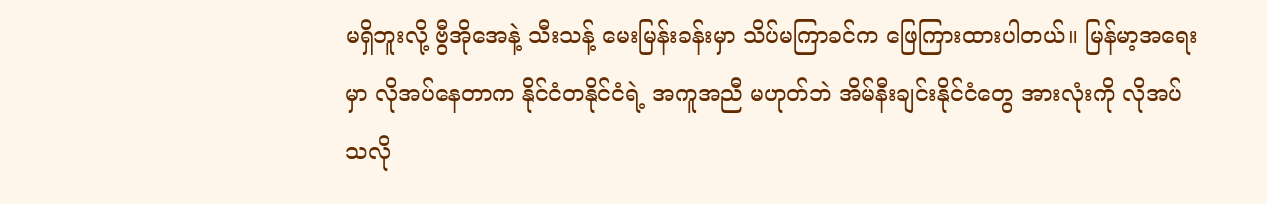မရှိဘူးလို့ ဗွီအိုအေနဲ့ သီးသန့် မေးမြန်းခန်းမှာ သိပ်မကြာခင်က ဖြေကြားထားပါတယ်။ မြန်မာ့အရေးမှာ လိုအပ်နေတာက နိုင်ငံတနိုင်ငံရဲ့ အကူအညီ မဟုတ်ဘဲ အိမ်နီးချင်းနိုင်ငံတွေ အားလုံးကို လိုအပ်သလို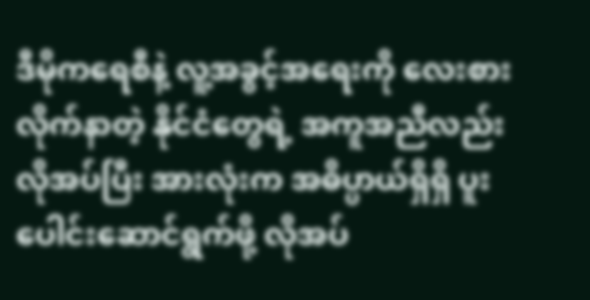ဒီမိုကရေစီနဲ့ လူ့အခွင့်အရေးကို လေးစား လိုက်နာတဲ့ နိုင်ငံတွေရဲ့ အကူအညီလည်း လိုအပ်ပြီး အားလုံးက အဓိပ္ပာယ်ရှိရှိ ပူးပေါင်းဆောင်ရွက်ဖို့ လိုအပ်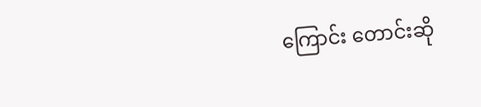ကြောင်း တောင်းဆို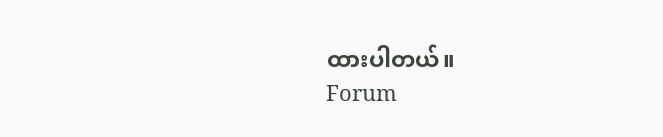ထားပါတယ်။
Forum